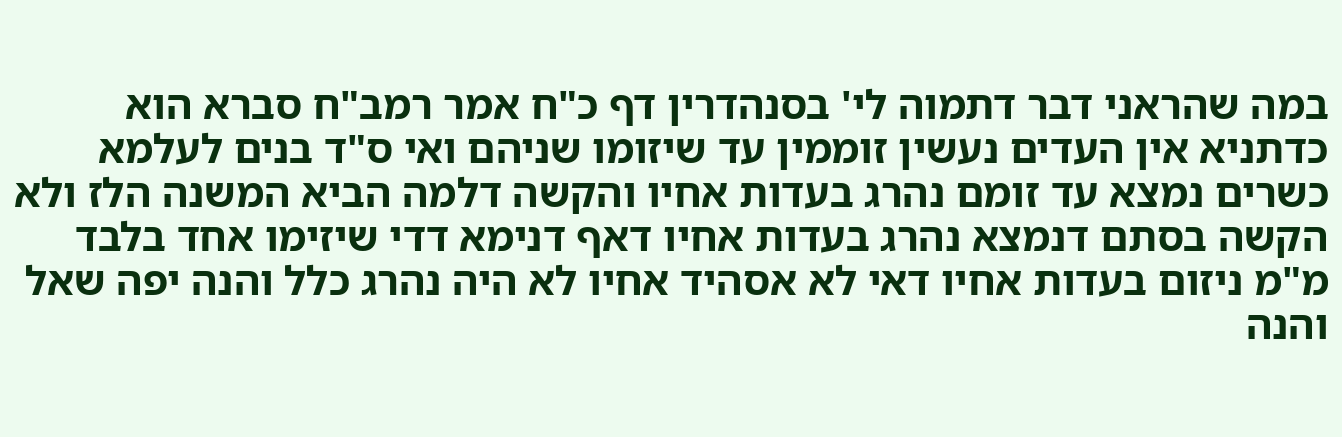במה שהראני דבר דתמוה לי' בסנהדרין דף כ"ח אמר רמב"ח סברא הוא כדתניא אין העדים נעשין זוממין עד שיזומו שניהם ואי ס"ד בנים לעלמא כשרים נמצא עד זומם נהרג בעדות אחיו והקשה דלמה הביא המשנה הלז ולא הקשה בסתם דנמצא נהרג בעדות אחיו דאף דנימא דדי שיזימו אחד בלבד מ"מ ניזום בעדות אחיו דאי לא אסהיד אחיו לא היה נהרג כלל והנה יפה שאל והנה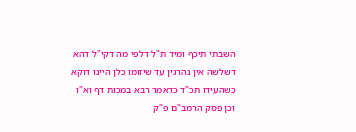השבתי תיכף ומיד ת"ל דלפי מה דקי"ל דהא דשלשה אין נהרגין עד שיזומו כלן היינו דוקא כשהעידו תכ"ד כדאמר רבא במכות דף וא"ו וכן פסק הרמב"ם פ"ק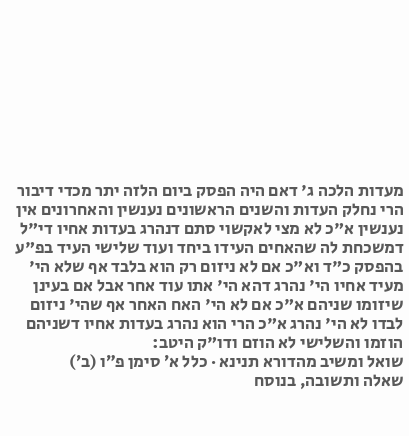מעדות הלכה ג' דאם היה הפסק ביום הלזה יתר מכדי דיבור הרי נחלק העדות והשנים הראשונים נענשין והאחרונים אין נענשין א"כ לא מצי לאקשוי סתם דנהרג בעדות אחיו די"ל דמשכחת לה שהאחים העידו ביחד ועוד שלישי העיד בפ"ע בהפסק כ"ד וא"כ אם לא ניזום רק הוא בלבד אף שלא הי' מעיד אחיו הי' נהרג דהא הי' אתו עוד אחר אבל אם בעינן שיזומו שניהם א"כ אם לא הי' האח האחר אף שהי' ניזום לבדו לא הי' נהרג א"כ הרי הוא נהרג בעדות אחיו דשניהם הוזמו והשלישי לא הוזם ודו"ק היטב:
שואל ומשיב מהדורא תנינא · כלל א׳ סימן פ״ו (ב׳)
שאלה ותשובה, בנוסח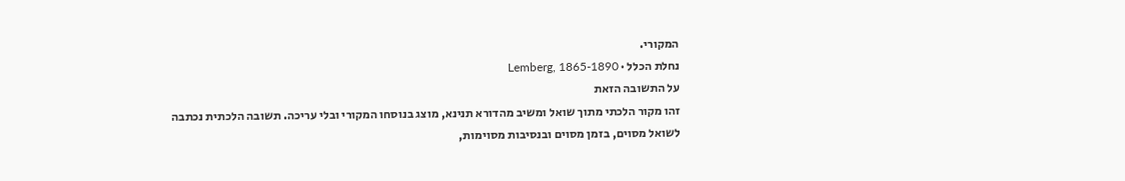המקורי.
נחלת הכלל · Lemberg, 1865-1890
על התשובה הזאת
זהו מקור הלכתי מתוך שואל ומשיב מהדורא תנינא, מוצג בנוסחו המקורי ובלי עריכה. תשובה הלכתית נכתבה לשואל מסוים, בזמן מסוים ובנסיבות מסוימות,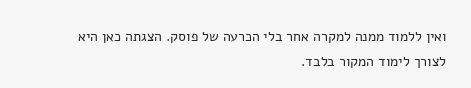ואין ללמוד ממנה למקרה אחר בלי הכרעה של פוסק. הצגתה כאן היא לצורך לימוד המקור בלבד.